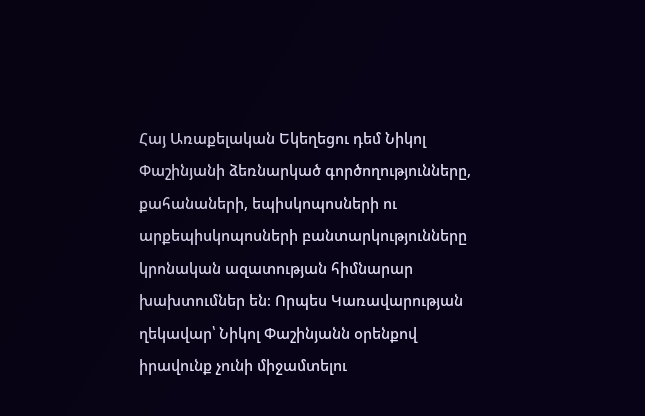Հայ Առաքելական Եկեղեցու դեմ Նիկոլ Փաշինյանի ձեռնարկած գործողությունները, քահանաների, եպիսկոպոսների ու արքեպիսկոպոսների բանտարկությունները կրոնական ազատության հիմնարար խախտումներ են։ Որպես Կառավարության ղեկավար՝ Նիկոլ Փաշինյանն օրենքով իրավունք չունի միջամտելու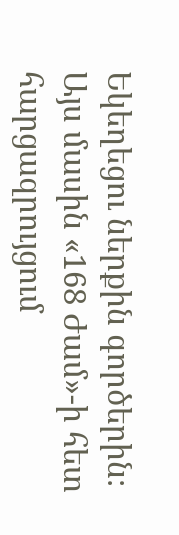Եկեղեցու ներքին գործերին։ Այս մասին «168 Ժամ»-ի հետ հարցազրույցում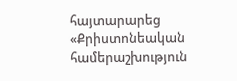հայտարարեց «Քրիստոնեական համերաշխություն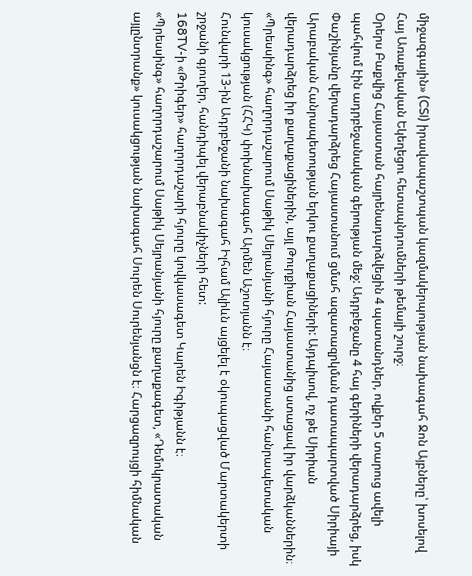միջազգային» (CSI) իրավապաշտպան կազմակերպության նախագահ Ջոն Այբները՝ խոսելով Հայ Առաքելական Եկեղեցու հետապնդումների թեմայի շուրջ։
Օրերս Բաքվից Հայաստան հայրենադարձվեցին 4 պատանդներ, ովքեր 5 տարուց ավելի պահվում էին ադրբեջանական գերության մեջ: Ադրբեջանը 4 հայ գերիների վերադարձրեց, իսկ Փաշինյանը վերադարձրեց Հայաստանում ցմահ ազատազրկման դատապարտված Սիրիայի Արաբական Հանրապետության երկու քաղաքացիների: Այդպիսով, ոչ թե Սիրիան վերադարձրեց իր քաղաքացիներին, այլ Թուրքիան Հայաստանից ստացավ իր վարձկաններին։
«Պրեսսինգ» հաղորդաշարում Սաթիկ Սեյրանյանի հյուրը Հայաստանի հանրապետական կուսակցության (ՀՀԿ) փոխնախագահ Արմեն Աշոտյանն է։
Հունվարի 13-ին Ադրբեջանի նախագահ Իլհամ Ալիևն այցելել է օկուպացված Մարտակերտի շրջանի գյուղեր, հանդիպել վերաբնակիչների հետ:
168TV-ի «Թրիգեր» հաղորդաշարի հյուրը կովկասագետ Կարեն Իգիթյանն է։
«Պրեսսինգ» հաղորդաշարում Սաթիկ Սեյրանյանի հյուրը քաղաքագետ, «Դեմոկրատական այլընտրանք» կուսակցության նախագահ Սուրեն Սուրենյանցն է։ Հարցազրույցի հիմնական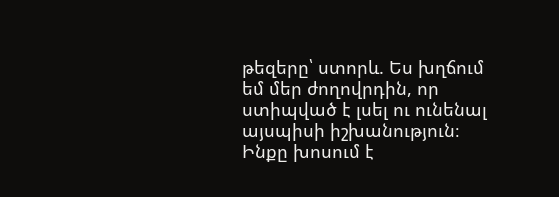թեզերը՝ ստորև. Ես խղճում եմ մեր ժողովրդին, որ ստիպված է լսել ու ունենալ այսպիսի իշխանություն։ Ինքը խոսում է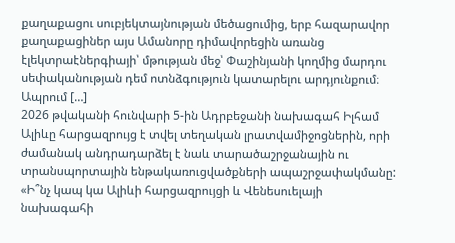քաղաքացու սուբյեկտայնության մեծացումից, երբ հազարավոր քաղաքացիներ այս Ամանորը դիմավորեցին առանց էլեկտրաէներգիայի՝ մթության մեջ՝ Փաշինյանի կողմից մարդու սեփականության դեմ ոտնձգություն կատարելու արդյունքում։ Ապրում […]
2026 թվականի հունվարի 5-ին Ադրբեջանի նախագահ Իլհամ Ալիևը հարցազրույց է տվել տեղական լրատվամիջոցներին, որի ժամանակ անդրադարձել է նաև տարածաշրջանային ու տրանսպորտային ենթակառուցվածքների ապաշրջափակմանը:
«Ի՞նչ կապ կա Ալիևի հարցազրույցի և Վենեսուելայի նախագահի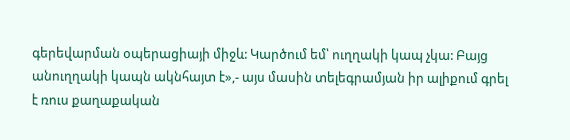գերեվարման օպերացիայի միջև: Կարծում եմ՝ ուղղակի կապ չկա: Բայց անուղղակի կապն ակնհայտ է»,- այս մասին տելեգրամյան իր ալիքում գրել է ռուս քաղաքական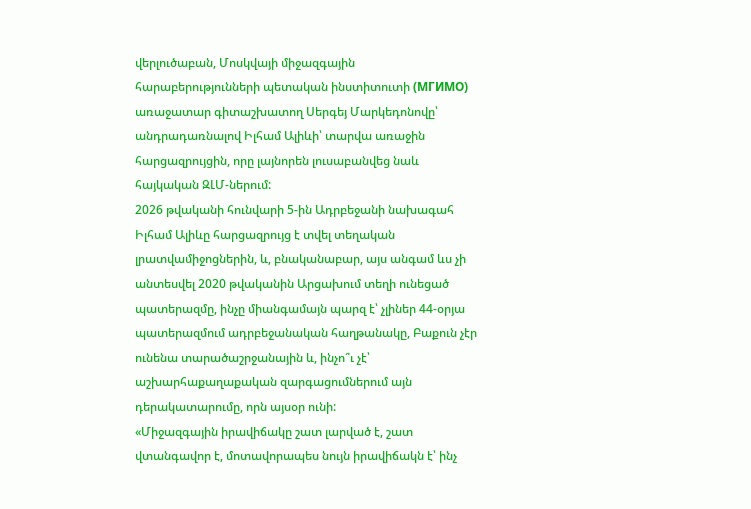վերլուծաբան, Մոսկվայի միջազգային հարաբերությունների պետական ինստիտուտի (МГИМО) առաջատար գիտաշխատող Սերգեյ Մարկեդոնովը՝ անդրադառնալով Իլհամ Ալիևի՝ տարվա առաջին հարցազրույցին, որը լայնորեն լուսաբանվեց նաև հայկական ԶԼՄ-ներում:
2026 թվականի հունվարի 5-ին Ադրբեջանի նախագահ Իլհամ Ալիևը հարցազրույց է տվել տեղական լրատվամիջոցներին, և, բնականաբար, այս անգամ ևս չի անտեսվել 2020 թվականին Արցախում տեղի ունեցած պատերազմը, ինչը միանգամայն պարզ է՝ չլիներ 44-օրյա պատերազմում ադրբեջանական հաղթանակը, Բաքուն չէր ունենա տարածաշրջանային և, ինչո՞ւ չէ՝ աշխարհաքաղաքական զարգացումներում այն դերակատարումը, որն այսօր ունի:
«Միջազգային իրավիճակը շատ լարված է, շատ վտանգավոր է, մոտավորապես նույն իրավիճակն է՝ ինչ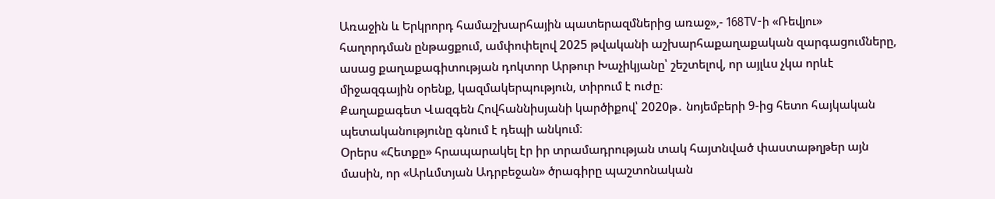Առաջին և Երկրորդ համաշխարհային պատերազմներից առաջ»,- 168TV-ի «Ռեվյու» հաղորդման ընթացքում, ամփոփելով 2025 թվականի աշխարհաքաղաքական զարգացումները, ասաց քաղաքագիտության դոկտոր Արթուր Խաչիկյանը՝ շեշտելով, որ այլևս չկա որևէ միջազգային օրենք, կազմակերպություն, տիրում է ուժը։
Քաղաքագետ Վազգեն Հովհաննիսյանի կարծիքով՝ 2020թ․ նոյեմբերի 9-ից հետո հայկական պետականությունը գնում է դեպի անկում։
Օրերս «Հետքը» հրապարակել էր իր տրամադրության տակ հայտնված փաստաթղթեր այն մասին, որ «Արևմտյան Ադրբեջան» ծրագիրը պաշտոնական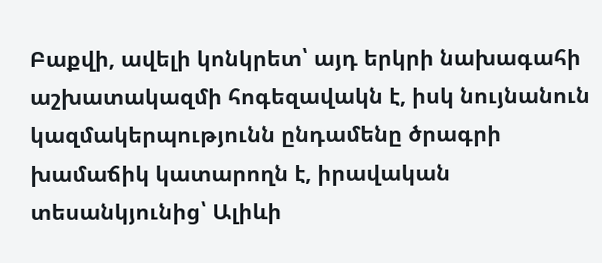Բաքվի, ավելի կոնկրետ՝ այդ երկրի նախագահի աշխատակազմի հոգեզավակն է, իսկ նույնանուն կազմակերպությունն ընդամենը ծրագրի խամաճիկ կատարողն է, իրավական տեսանկյունից՝ Ալիևի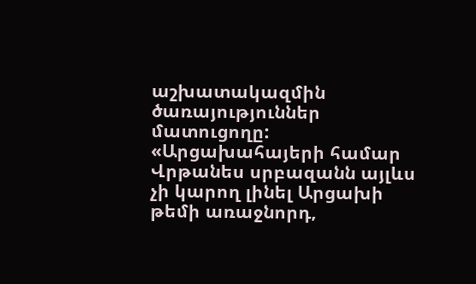աշխատակազմին ծառայություններ մատուցողը:
«Արցախահայերի համար Վրթանես սրբազանն այլևս չի կարող լինել Արցախի թեմի առաջնորդ,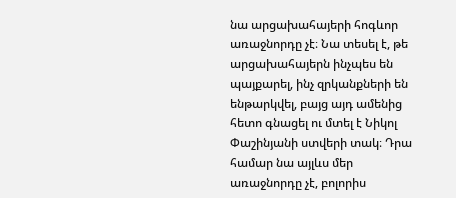նա արցախահայերի հոգևոր առաջնորդը չէ։ Նա տեսել է, թե արցախահայերն ինչպես են պայքարել, ինչ զրկանքների են ենթարկվել, բայց այդ ամենից հետո գնացել ու մտել է Նիկոլ Փաշինյանի ստվերի տակ։ Դրա համար նա այլևս մեր առաջնորդը չէ, բոլորիս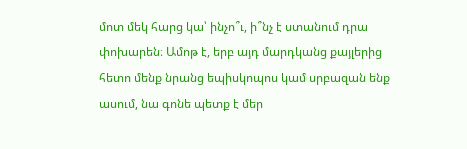մոտ մեկ հարց կա՝ ինչո՞ւ, ի՞նչ է ստանում դրա փոխարեն։ Ամոթ է, երբ այդ մարդկանց քայլերից հետո մենք նրանց եպիսկոպոս կամ սրբազան ենք ասում, նա գոնե պետք է մեր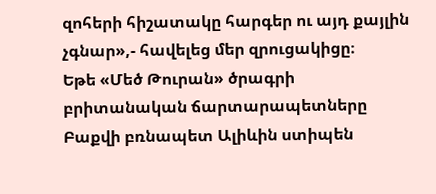զոհերի հիշատակը հարգեր ու այդ քայլին չգնար»,- հավելեց մեր զրուցակիցը։
Եթե «Մեծ Թուրան» ծրագրի բրիտանական ճարտարապետները Բաքվի բռնապետ Ալիևին ստիպեն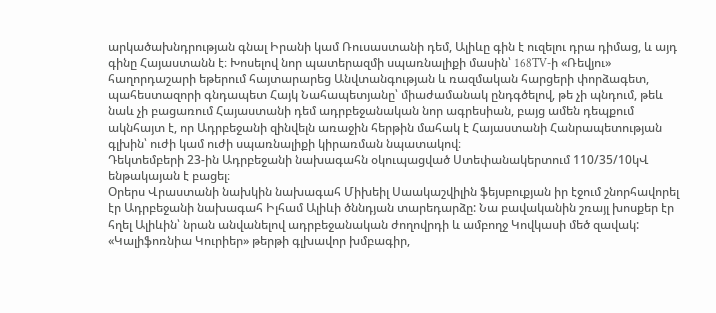արկածախնդրության գնալ Իրանի կամ Ռուսաստանի դեմ, Ալիևը գին է ուզելու դրա դիմաց, և այդ գինը Հայաստանն է։ Խոսելով նոր պատերազմի սպառնալիքի մասին՝ 168TV-ի «Ռեվյու» հաղորդաշարի եթերում հայտարարեց Անվտանգության և ռազմական հարցերի փորձագետ, պահեստազորի գնդապետ Հայկ Նահապետյանը՝ միաժամանակ ընդգծելով, թե չի պնդում, թեև նաև չի բացառում Հայաստանի դեմ ադրբեջանական նոր ագրեսիան, բայց ամեն դեպքում ակնհայտ է, որ Ադրբեջանի զինվելն առաջին հերթին մահակ է Հայաստանի Հանրապետության գլխին՝ ուժի կամ ուժի սպառնալիքի կիրառման նպատակով։
Դեկտեմբերի 23-ին Ադրբեջանի նախագահն օկուպացված Ստեփանակերտում 110/35/10կՎ ենթակայան է բացել։
Օրերս Վրաստանի նախկին նախագահ Միխեիլ Սաակաշվիլին ֆեյսբուքյան իր էջում շնորհավորել էր Ադրբեջանի նախագահ Իլհամ Ալիևի ծննդյան տարեդարձը: Նա բավականին շռայլ խոսքեր էր հղել Ալիևին՝ նրան անվանելով ադրբեջանական ժողովրդի և ամբողջ Կովկասի մեծ զավակ:
«Կալիֆոռնիա Կուրիեր» թերթի գլխավոր խմբագիր,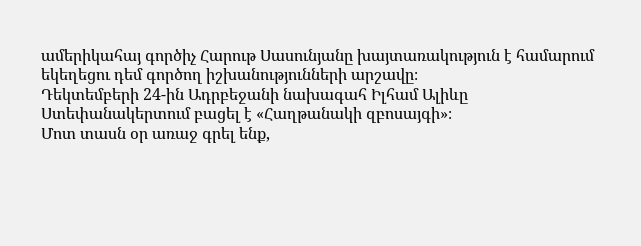ամերիկահայ գործիչ Հարութ Սասունյանը խայտառակություն է համարում եկեղեցու դեմ գործող իշխանությունների արշավը։
Դեկտեմբերի 24-ին Ադրբեջանի նախագահ Իլհամ Ալիևը Ստեփանակերտում բացել է «Հաղթանակի զբոսայգի»։
Մոտ տասն օր առաջ գրել ենք,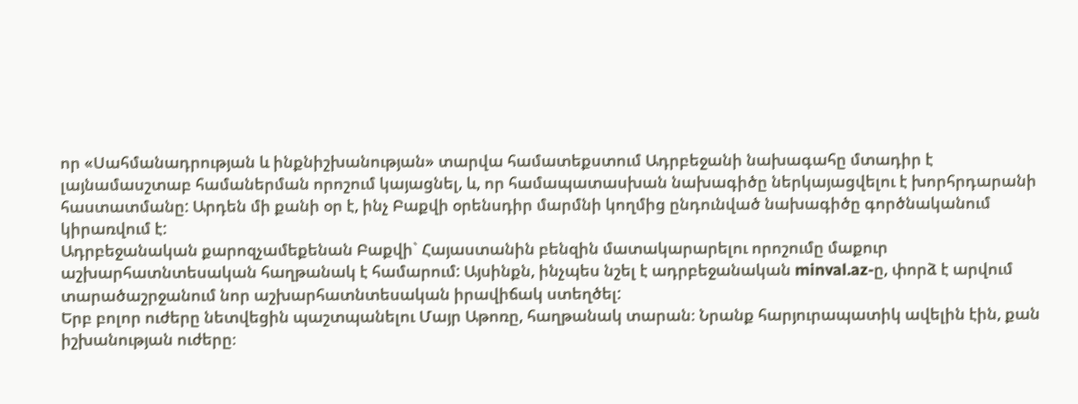որ «Սահմանադրության և ինքնիշխանության» տարվա համատեքստում Ադրբեջանի նախագահը մտադիր է լայնամասշտաբ համաներման որոշում կայացնել, և, որ համապատասխան նախագիծը ներկայացվելու է խորհրդարանի հաստատմանը: Արդեն մի քանի օր է, ինչ Բաքվի օրենսդիր մարմնի կողմից ընդունված նախագիծը գործնականում կիրառվում է:
Ադրբեջանական քարոզչամեքենան Բաքվի` Հայաստանին բենզին մատակարարելու որոշումը մաքուր աշխարհատնտեսական հաղթանակ է համարում: Այսինքն, ինչպես նշել է ադրբեջանական minval.az-ը, փորձ է արվում տարածաշրջանում նոր աշխարհատնտեսական իրավիճակ ստեղծել:
Երբ բոլոր ուժերը նետվեցին պաշտպանելու Մայր Աթոռը, հաղթանակ տարան։ Նրանք հարյուրապատիկ ավելին էին, քան իշխանության ուժերը։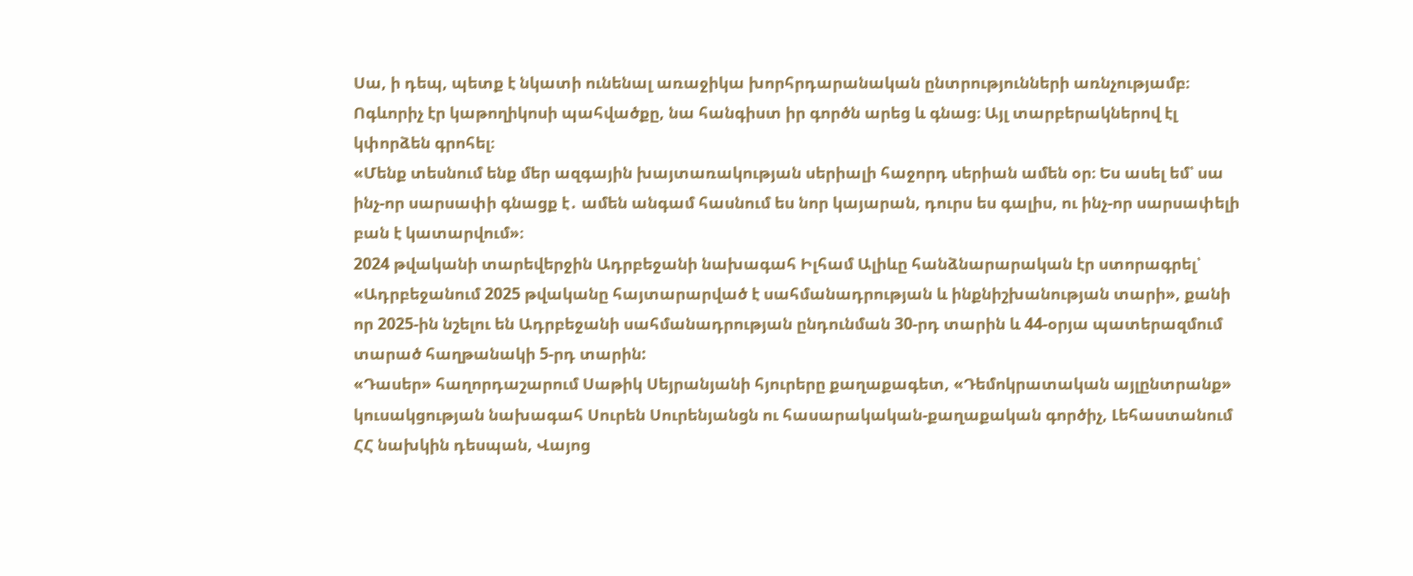Սա, ի դեպ, պետք է նկատի ունենալ առաջիկա խորհրդարանական ընտրությունների առնչությամբ։ Ոգևորիչ էր կաթողիկոսի պահվածքը, նա հանգիստ իր գործն արեց և գնաց։ Այլ տարբերակներով էլ կփորձեն գրոհել։
«Մենք տեսնում ենք մեր ազգային խայտառակության սերիալի հաջորդ սերիան ամեն օր։ Ես ասել եմ՝ սա ինչ-որ սարսափի գնացք է․ ամեն անգամ հասնում ես նոր կայարան, դուրս ես գալիս, ու ինչ-որ սարսափելի բան է կատարվում»։
2024 թվականի տարեվերջին Ադրբեջանի նախագահ Իլհամ Ալիևը հանձնարարական էր ստորագրել՝ «Ադրբեջանում 2025 թվականը հայտարարված է սահմանադրության և ինքնիշխանության տարի», քանի որ 2025-ին նշելու են Ադրբեջանի սահմանադրության ընդունման 30-րդ տարին և 44-օրյա պատերազմում տարած հաղթանակի 5-րդ տարին:
«Դասեր» հաղորդաշարում Սաթիկ Սեյրանյանի հյուրերը քաղաքագետ, «Դեմոկրատական այլընտրանք» կուսակցության նախագահ Սուրեն Սուրենյանցն ու հասարակական-քաղաքական գործիչ, Լեհաստանում ՀՀ նախկին դեսպան, Վայոց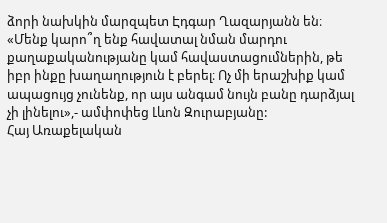ձորի նախկին մարզպետ Էդգար Ղազարյանն են։
«Մենք կարո՞ղ ենք հավատալ նման մարդու քաղաքականությանը կամ հավաստացումներին, թե իբր ինքը խաղաղություն է բերել։ Ոչ մի երաշխիք կամ ապացույց չունենք, որ այս անգամ նույն բանը դարձյալ չի լինելու»,- ամփոփեց Լևոն Զուրաբյանը:
Հայ Առաքելական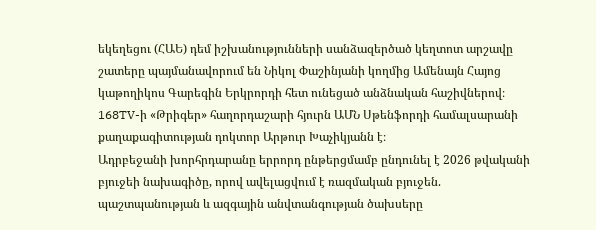եկեղեցու (ՀԱԵ) դեմ իշխանությունների սանձազերծած կեղտոտ արշավը շատերը պայմանավորում են Նիկոլ Փաշինյանի կողմից Ամենայն Հայոց կաթողիկոս Գարեգին Երկրորդի հետ ունեցած անձնական հաշիվներով։
168TV-ի «Թրիգեր» հաղորդաշարի հյուրն ԱՄՆ Սթենֆորդի համալսարանի քաղաքագիտության դոկտոր Արթուր Խաչիկյանն է։
Ադրբեջանի խորհրդարանը երրորդ ընթերցմամբ ընդունել է 2026 թվականի բյուջեի նախագիծը, որով ավելացվում է ռազմական բյուջեն. պաշտպանության և ազգային անվտանգության ծախսերը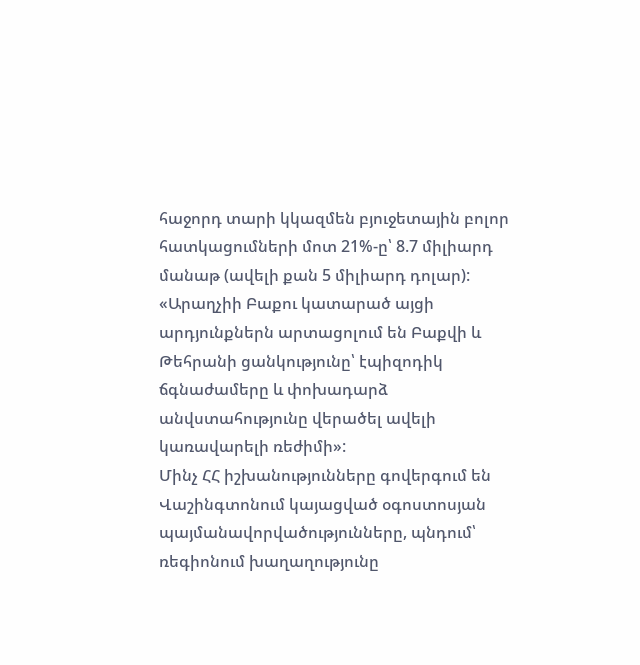հաջորդ տարի կկազմեն բյուջետային բոլոր հատկացումների մոտ 21%-ը՝ 8.7 միլիարդ մանաթ (ավելի քան 5 միլիարդ դոլար):
«Արաղչիի Բաքու կատարած այցի արդյունքներն արտացոլում են Բաքվի և Թեհրանի ցանկությունը՝ էպիզոդիկ ճգնաժամերը և փոխադարձ անվստահությունը վերածել ավելի կառավարելի ռեժիմի»:
Մինչ ՀՀ իշխանությունները գովերգում են Վաշինգտոնում կայացված օգոստոսյան պայմանավորվածությունները, պնդում՝ ռեգիոնում խաղաղությունը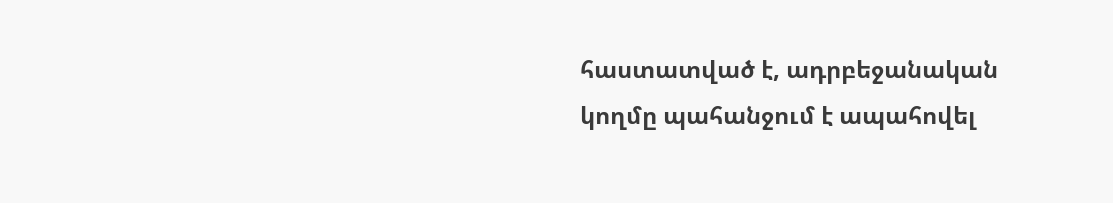հաստատված է, ադրբեջանական կողմը պահանջում է ապահովել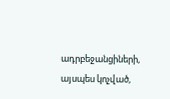ադրբեջանցիների, այսպես կոչված,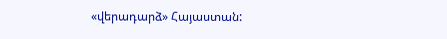«վերադարձ» Հայաստան: